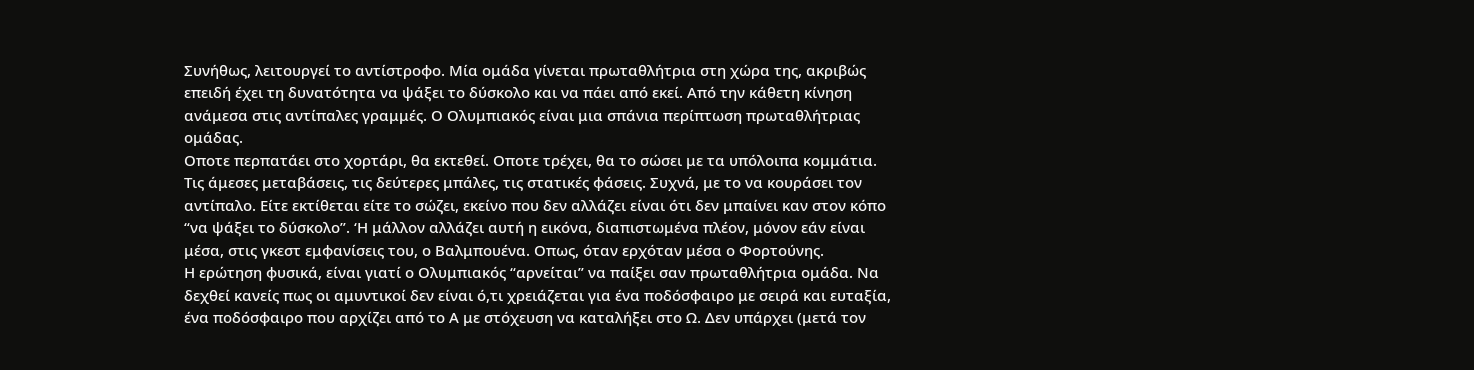Συνήθως, λειτουργεί το αντίστροφο. Μία ομάδα γίνεται πρωταθλήτρια στη χώρα της, ακριβώς επειδή έχει τη δυνατότητα να ψάξει το δύσκολο και να πάει από εκεί. Από την κάθετη κίνηση ανάμεσα στις αντίπαλες γραμμές. Ο Ολυμπιακός είναι μια σπάνια περίπτωση πρωταθλήτριας ομάδας.
Οποτε περπατάει στο χορτάρι, θα εκτεθεί. Οποτε τρέχει, θα το σώσει με τα υπόλοιπα κομμάτια. Τις άμεσες μεταβάσεις, τις δεύτερες μπάλες, τις στατικές φάσεις. Συχνά, με το να κουράσει τον αντίπαλο. Είτε εκτίθεται είτε το σώζει, εκείνο που δεν αλλάζει είναι ότι δεν μπαίνει καν στον κόπο “να ψάξει το δύσκολο”. ‘Η μάλλον αλλάζει αυτή η εικόνα, διαπιστωμένα πλέον, μόνον εάν είναι μέσα, στις γκεστ εμφανίσεις του, ο Βαλμπουένα. Οπως, όταν ερχόταν μέσα ο Φορτούνης.
Η ερώτηση φυσικά, είναι γιατί ο Ολυμπιακός “αρνείται” να παίξει σαν πρωταθλήτρια ομάδα. Να δεχθεί κανείς πως οι αμυντικοί δεν είναι ό,τι χρειάζεται για ένα ποδόσφαιρο με σειρά και ευταξία, ένα ποδόσφαιρο που αρχίζει από το Α με στόχευση να καταλήξει στο Ω. Δεν υπάρχει (μετά τον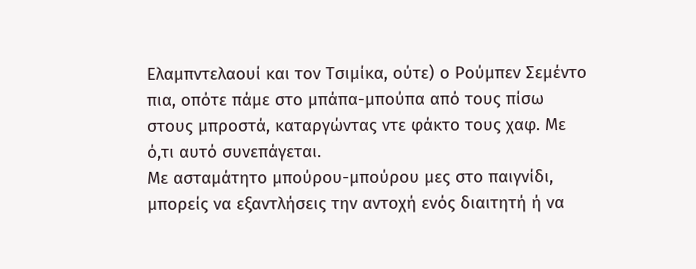Ελαμπντελαουί και τον Τσιμίκα, ούτε) ο Ρούμπεν Σεμέντο πια, οπότε πάμε στο μπάπα-μπούπα από τους πίσω στους μπροστά, καταργώντας ντε φάκτο τους χαφ. Με ό,τι αυτό συνεπάγεται.
Με ασταμάτητο μπούρου-μπούρου μες στο παιγνίδι, μπορείς να εξαντλήσεις την αντοχή ενός διαιτητή ή να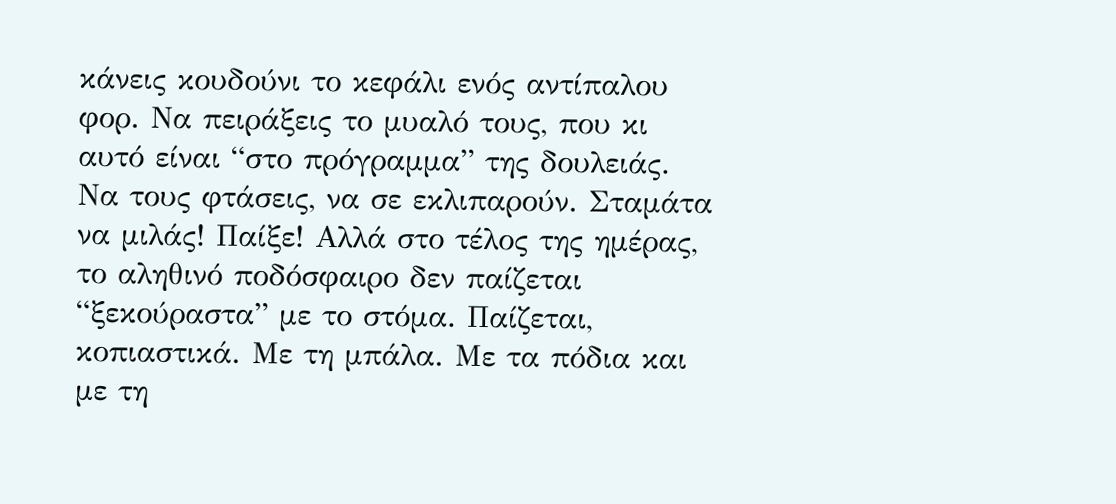κάνεις κουδούνι το κεφάλι ενός αντίπαλου φορ. Να πειράξεις το μυαλό τους, που κι αυτό είναι “στο πρόγραμμα” της δουλειάς. Να τους φτάσεις, να σε εκλιπαρούν. Σταμάτα να μιλάς! Παίξε! Αλλά στο τέλος της ημέρας, το αληθινό ποδόσφαιρο δεν παίζεται “ξεκούραστα” με το στόμα. Παίζεται, κοπιαστικά. Με τη μπάλα. Με τα πόδια και με τη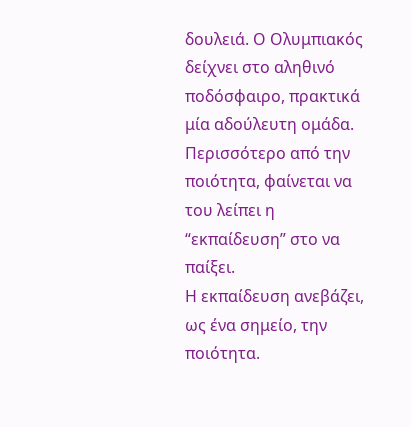δουλειά. Ο Ολυμπιακός δείχνει στο αληθινό ποδόσφαιρο, πρακτικά μία αδούλευτη ομάδα. Περισσότερο από την ποιότητα, φαίνεται να του λείπει η “εκπαίδευση” στο να παίξει.
Η εκπαίδευση ανεβάζει, ως ένα σημείο, την ποιότητα.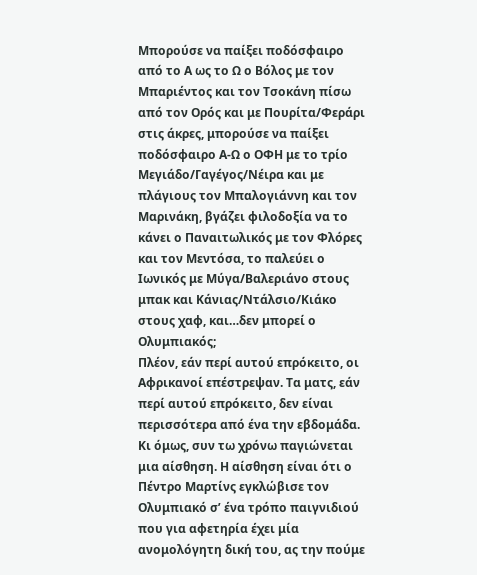Μπορούσε να παίξει ποδόσφαιρο από το Α ως το Ω ο Βόλος με τον Μπαριέντος και τον Τσοκάνη πίσω από τον Ορός και με Πουρίτα/Φεράρι στις άκρες, μπορούσε να παίξει ποδόσφαιρο Α-Ω ο ΟΦΗ με το τρίο Μεγιάδο/Γαγέγος/Νέιρα και με πλάγιους τον Μπαλογιάννη και τον Μαρινάκη, βγάζει φιλοδοξία να το κάνει ο Παναιτωλικός με τον Φλόρες και τον Μεντόσα, το παλεύει ο Ιωνικός με Μύγα/Βαλεριάνο στους μπακ και Κάνιας/Ντάλσιο/Κιάκο στους χαφ, και…δεν μπορεί ο Ολυμπιακός;
Πλέον, εάν περί αυτού επρόκειτο, οι Αφρικανοί επέστρεψαν. Τα ματς, εάν περί αυτού επρόκειτο, δεν είναι περισσότερα από ένα την εβδομάδα. Κι όμως, συν τω χρόνω παγιώνεται μια αίσθηση. Η αίσθηση είναι ότι ο Πέντρο Μαρτίνς εγκλώβισε τον Ολυμπιακό σ’ ένα τρόπο παιγνιδιού που για αφετηρία έχει μία ανομολόγητη δική του, ας την πούμε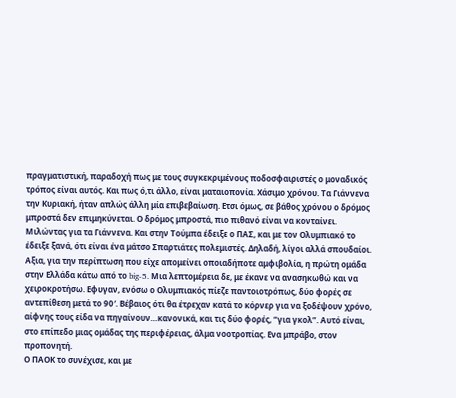πραγματιστική, παραδοχή πως με τους συγκεκριμένους ποδοσφαιριστές ο μοναδικός τρόπος είναι αυτός. Και πως ό,τι άλλο, είναι ματαιοπονία. Χάσιμο χρόνου. Τα Γιάννενα την Κυριακή, ήταν απλώς άλλη μία επιβεβαίωση. Ετσι όμως, σε βάθος χρόνου ο δρόμος μπροστά δεν επιμηκύνεται. Ο δρόμος μπροστά, πιο πιθανό είναι να κονταίνει.
Μιλώντας για τα Γιάννενα. Και στην Τούμπα έδειξε ο ΠΑΣ, και με τον Ολυμπιακό το έδειξε ξανά, ότι είναι ένα μάτσο Σπαρτιάτες πολεμιστές. Δηλαδή, λίγοι αλλά σπουδαίοι. Αξια, για την περίπτωση που είχε απομείνει οποιαδήποτε αμφιβολία, η πρώτη ομάδα στην Ελλάδα κάτω από το big-5. Μια λεπτομέρεια δε, με έκανε να ανασηκωθώ και να χειροκροτήσω. Εφυγαν, ενόσω ο Ολυμπιακός πίεζε παντοιοτρόπως, δύο φορές σε αντεπίθεση μετά το 90′. Βέβαιος ότι θα έτρεχαν κατά το κόρνερ για να ξοδέψουν χρόνο, αίφνης τους είδα να πηγαίνουν…κανονικά, και τις δύο φορές, “για γκολ”. Αυτό είναι, στο επίπεδο μιας ομάδας της περιφέρειας, άλμα νοοτροπίας. Ενα μπράβο, στον προπονητή.
Ο ΠΑΟΚ το συνέχισε, και με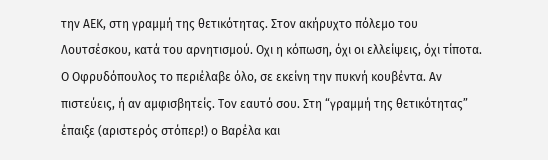την ΑΕΚ, στη γραμμή της θετικότητας. Στον ακήρυχτο πόλεμο του Λουτσέσκου, κατά του αρνητισμού. Οχι η κόπωση, όχι οι ελλείψεις, όχι τίποτα. Ο Οφρυδόπουλος το περιέλαβε όλο, σε εκείνη την πυκνή κουβέντα. Αν πιστεύεις, ή αν αμφισβητείς. Τον εαυτό σου. Στη “γραμμή της θετικότητας” έπαιξε (αριστερός στόπερ!) ο Βαρέλα και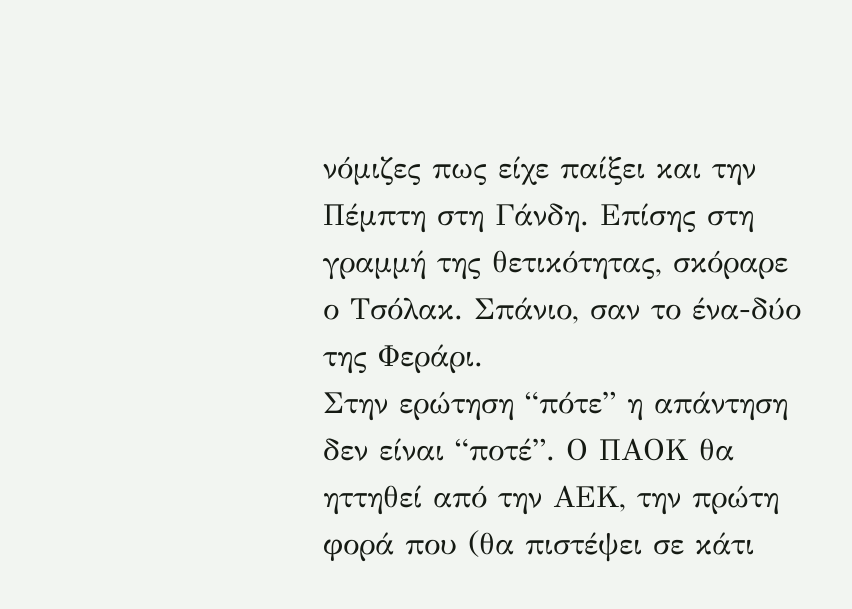νόμιζες πως είχε παίξει και την Πέμπτη στη Γάνδη. Επίσης στη γραμμή της θετικότητας, σκόραρε ο Τσόλακ. Σπάνιο, σαν το ένα-δύο της Φεράρι.
Στην ερώτηση “πότε” η απάντηση δεν είναι “ποτέ”. Ο ΠΑΟΚ θα ηττηθεί από την ΑΕΚ, την πρώτη φορά που (θα πιστέψει σε κάτι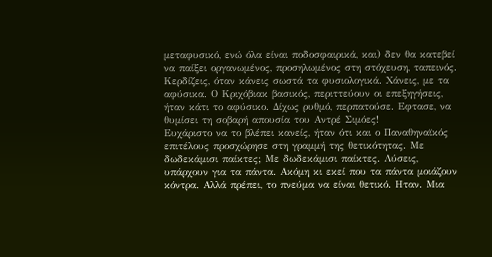μεταφυσικό, ενώ όλα είναι ποδοσφαιρικά, και) δεν θα κατεβεί να παίξει οργανωμένος, προσηλωμένος στη στόχευση, ταπεινός. Κερδίζεις, όταν κάνεις σωστά τα φυσιολογικά. Χάνεις, με τα αφύσικα. Ο Κριχόβιακ βασικός, περιττεύουν οι επεξηγήσεις, ήταν κάτι το αφύσικο. Δίχως ρυθμό, περπατούσε. Εφτασε, να θυμίσει τη σοβαρή απουσία του Αντρέ Σιμόες!
Ευχάριστο να το βλέπει κανείς, ήταν ότι και ο Παναθηναϊκός επιτέλους προσχώρησε στη γραμμή της θετικότητας. Με δωδεκάμισι παίκτες; Με δωδεκάμισι παίκτες. Λύσεις, υπάρχουν για τα πάντα. Ακόμη κι εκεί που τα πάντα μοιάζουν κόντρα. Αλλά πρέπει, το πνεύμα να είναι θετικό. Ηταν. Μια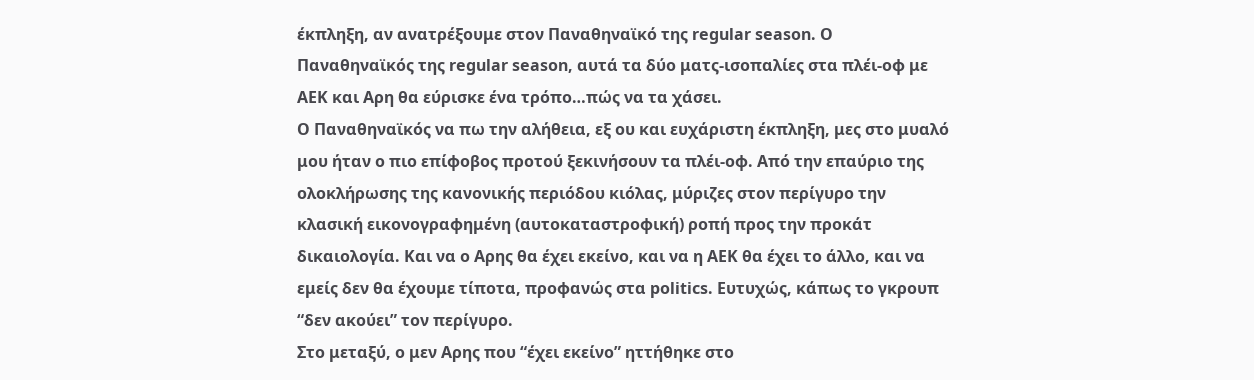έκπληξη, αν ανατρέξουμε στον Παναθηναϊκό της regular season. Ο Παναθηναϊκός της regular season, αυτά τα δύο ματς-ισοπαλίες στα πλέι-οφ με ΑΕΚ και Αρη θα εύρισκε ένα τρόπο…πώς να τα χάσει.
Ο Παναθηναϊκός να πω την αλήθεια, εξ ου και ευχάριστη έκπληξη, μες στο μυαλό μου ήταν ο πιο επίφοβος προτού ξεκινήσουν τα πλέι-οφ. Από την επαύριο της ολοκλήρωσης της κανονικής περιόδου κιόλας, μύριζες στον περίγυρο την κλασική εικονογραφημένη (αυτοκαταστροφική) ροπή προς την προκάτ δικαιολογία. Και να ο Αρης θα έχει εκείνο, και να η ΑΕΚ θα έχει το άλλο, και να εμείς δεν θα έχουμε τίποτα, προφανώς στα politics. Ευτυχώς, κάπως το γκρουπ “δεν ακούει” τον περίγυρο.
Στο μεταξύ, ο μεν Αρης που “έχει εκείνο” ηττήθηκε στο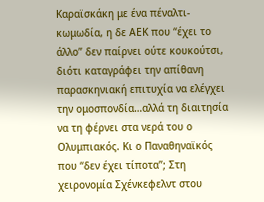Καραϊσκάκη με ένα πέναλτι-κωμωδία, η δε ΑΕΚ που “έχει το άλλο” δεν παίρνει ούτε κουκούτσι, διότι καταγράφει την απίθανη παρασκηνιακή επιτυχία να ελέγχει την ομοσπονδία…αλλά τη διαιτησία να τη φέρνει στα νερά του ο Ολυμπιακός. Κι ο Παναθηναϊκός που “δεν έχει τίποτα”; Στη χειρονομία Σχένκεφελντ στου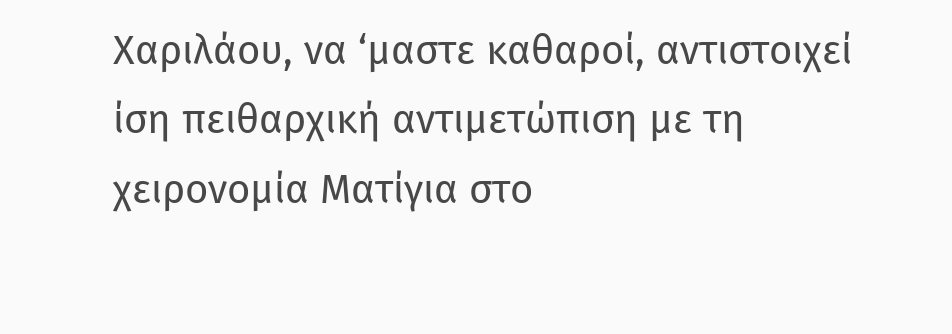Χαριλάου, να ‘μαστε καθαροί, αντιστοιχεί ίση πειθαρχική αντιμετώπιση με τη χειρονομία Ματίγια στο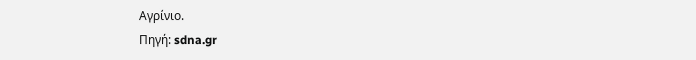Αγρίνιο.
Πηγή: sdna.gr